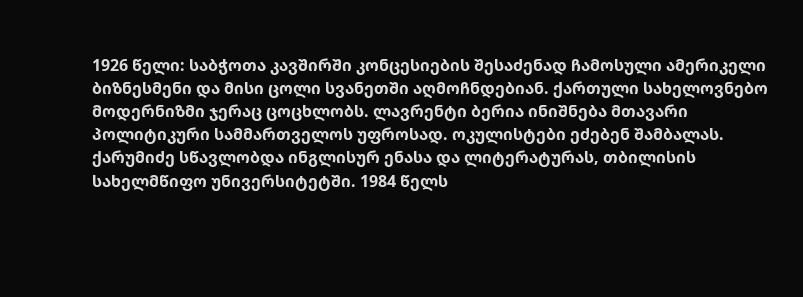1926 წელი: საბჭოთა კავშირში კონცესიების შესაძენად ჩამოსული ამერიკელი ბიზნესმენი და მისი ცოლი სვანეთში აღმოჩნდებიან. ქართული სახელოვნებო მოდერნიზმი ჯერაც ცოცხლობს. ლავრენტი ბერია ინიშნება მთავარი პოლიტიკური სამმართველოს უფროსად. ოკულისტები ეძებენ შამბალას.
ქარუმიძე სწავლობდა ინგლისურ ენასა და ლიტერატურას, თბილისის სახელმწიფო უნივერსიტეტში. 1984 წელს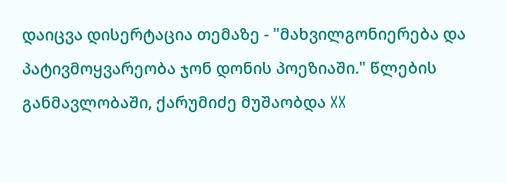დაიცვა დისერტაცია თემაზე - "მახვილგონიერება და პატივმოყვარეობა ჯონ დონის პოეზიაში." წლების განმავლობაში, ქარუმიძე მუშაობდა XX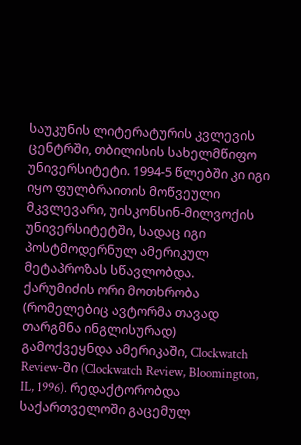საუკუნის ლიტერატურის კვლევის ცენტრში, თბილისის სახელმწიფო უნივერსიტეტი. 1994-5 წლებში კი იგი იყო ფულბრაითის მოწვეული მკვლევარი, უისკონსინ-მილვოქის უნივერსიტეტში, სადაც იგი პოსტმოდერნულ ამერიკულ მეტაპროზას სწავლობდა. ქარუმიძის ორი მოთხრობა (რომელებიც ავტორმა თავად თარგმნა ინგლისურად) გამოქვეყნდა ამერიკაში, Clockwatch Review-ში (Clockwatch Review, Bloomington, IL, 1996). რედაქტორობდა საქართველოში გაცემულ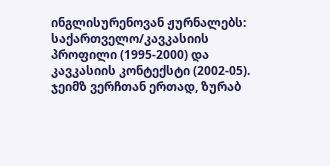ინგლისურენოვან ჟურნალებს: საქართველო/კავკასიის პროფილი (1995-2000) და კავკასიის კონტექსტი (2002-05). ჯეიმზ ვერჩთან ერთად, ზურაბ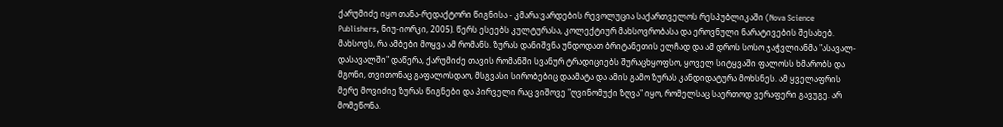ქარუმიძე იყო თანა-რედაქტორი წიგნისა - კმარა:ვარდების რევოლუცია საქართველოს რესპუბლიკაში (Nova Science Publishers, ნიუ-იორკი, 2005). წერს ესეებს კულტურასა, კოლექტიურ მახსოვრობასა და ეროვნული ნარატივების შესახებ.
მახსოვს, რა ამბები მოყვა ამ რომანს. ზურას დანიშვნა უნდოდათ ბრიტანეთის ელჩად და ამ დროს სოსო ჯაჭვლიანმა "ასავალ-დასავალში" დაწერა, ქარუმიძე თავის რომანში სვანურ ტრადიციებს შურაცხყოფსო, ყოველ სიტყვაში ფალოსს ხმარობს და მგონი, თვითონაც გაფალოსდაო, მსგვასი სირობებიც დაამატა და ამის გამო ზურას კანდიდატურა მოხსნეს. ამ ყველაფრის მერე მოვიძიე ზურას წიგნები და პირველი რაც ვიშოვე "ღვინომუქი ზღვა" იყო, რომელსაც საერთოდ ვერაფერი გავუგე. არ მომეწონა.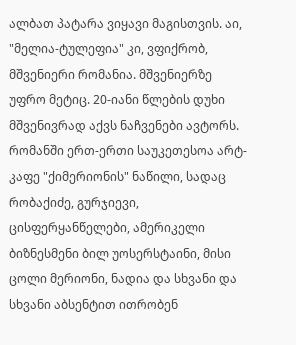ალბათ პატარა ვიყავი მაგისთვის. აი, "მელია-ტულეფია" კი, ვფიქრობ, მშვენიერი რომანია. მშვენიერზე უფრო მეტიც. 20-იანი წლების დუხი მშვენივრად აქვს ნაჩვენები ავტორს. რომანში ერთ-ერთი საუკეთესოა არტ-კაფე "ქიმერიონის" ნაწილი, სადაც რობაქიძე, გურჯიევი, ცისფერყანწელები, ამერიკელი ბიზნესმენი ბილ უოსერსტაინი, მისი ცოლი მერიონი, ნადია და სხვანი და სხვანი აბსენტით ითრობენ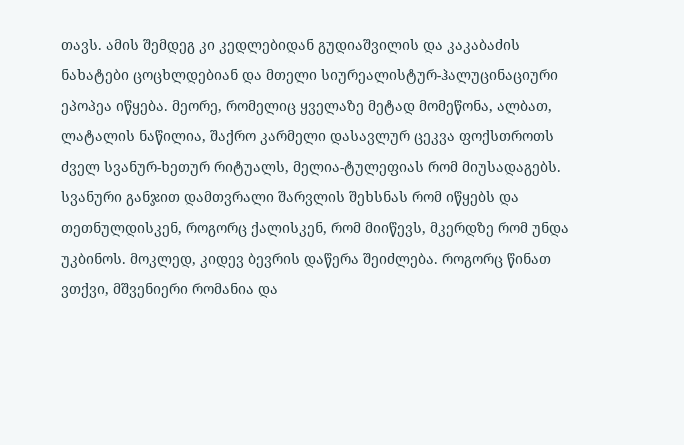თავს. ამის შემდეგ კი კედლებიდან გუდიაშვილის და კაკაბაძის ნახატები ცოცხლდებიან და მთელი სიურეალისტურ-ჰალუცინაციური ეპოპეა იწყება. მეორე, რომელიც ყველაზე მეტად მომეწონა, ალბათ, ლატალის ნაწილია, შაქრო კარმელი დასავლურ ცეკვა ფოქსთროთს ძველ სვანურ-ხეთურ რიტუალს, მელია-ტულეფიას რომ მიუსადაგებს. სვანური განჯით დამთვრალი შარვლის შეხსნას რომ იწყებს და თეთნულდისკენ, როგორც ქალისკენ, რომ მიიწევს, მკერდზე რომ უნდა უკბინოს. მოკლედ, კიდევ ბევრის დაწერა შეიძლება. როგორც წინათ ვთქვი, მშვენიერი რომანია და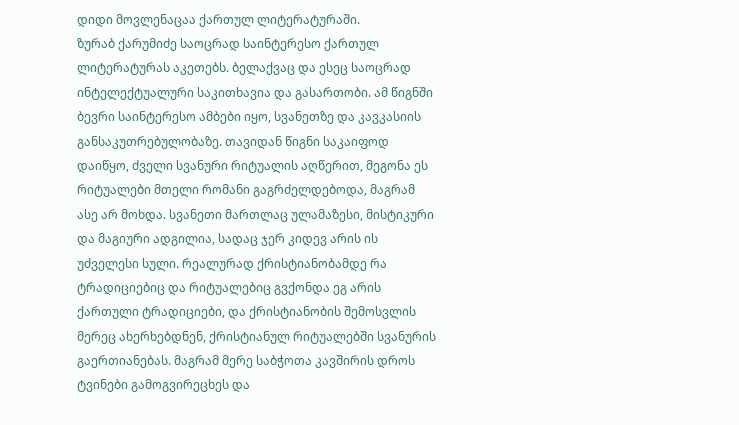დიდი მოვლენაცაა ქართულ ლიტერატურაში.
ზურაბ ქარუმიძე საოცრად საინტერესო ქართულ ლიტერატურას აკეთებს. ბელაქვაც და ესეც საოცრად ინტელექტუალური საკითხავია და გასართობი. ამ წიგნში ბევრი საინტერესო ამბები იყო, სვანეთზე და კავკასიის განსაკუთრებულობაზე. თავიდან წიგნი საკაიფოდ დაიწყო, ძველი სვანური რიტუალის აღწერით, მეგონა ეს რიტუალები მთელი რომანი გაგრძელდებოდა, მაგრამ ასე არ მოხდა. სვანეთი მართლაც ულამაზესი, მისტიკური და მაგიური ადგილია, სადაც ჯერ კიდევ არის ის უძველესი სული. რეალურად ქრისტიანობამდე რა ტრადიციებიც და რიტუალებიც გვქონდა ეგ არის ქართული ტრადიციები, და ქრისტიანობის შემოსვლის მერეც ახერხებდნენ, ქრისტიანულ რიტუალებში სვანურის გაერთიანებას. მაგრამ მერე საბჭოთა კავშირის დროს ტვინები გამოგვირეცხეს და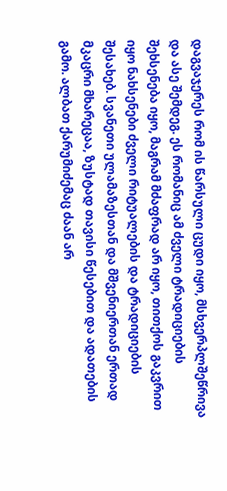დაგვაჯერეს რომ ის წარსული ცუდი იყო, მსხვერპლშეწრივა და ასე შემდეგ. ეს რომანიც ამ ძველი ტრადიციების შეხსენება იყო, მაგრამ მძაფრად არ იყო, თითქოს გაკვრით იყო ნახსენები ძველი რიტუალების და ტრადიციების შესახებ. სვანეთი ულამაზესთან და მშვენიერთან ერთად მკაცრი მხარეცაა, ზუსტად თავისი წესებით და ადათების გამო. ალბათ ქარუმიძემაც ძაან არ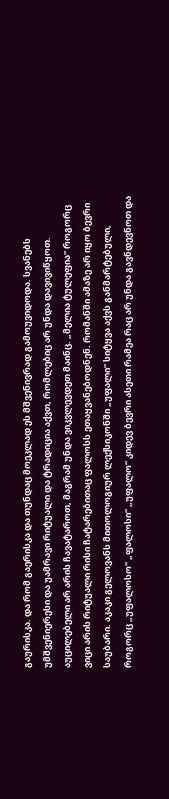გაურისკა. და რომ გაერისკა და თუნდაც მოეკლად ეს მშვენივრად გამოუვიდოდა. სვანებს უმშვენიერესი და უამრავი რიტუალი და ტრადიცია აქვთ, რომლებიც არ უნდა დავივიწყოთ. აუცილებელი არ არის ჩავატაროთ, მაგრამ უნდა ვიკვლევდეთ მაინც. „მელია ტულეფია“ როგორც ვიცი არის რიტუალი რისი ჩატარებითაც ფალოსს ეთაყვანებოდნენ. რომანში ამაზე არ იყო ბევრი საუბარი. აკაკი გელოვანს მითოლოგიურ ლექსიკონში „უფალი“ სიტყვა აქვს განმარტებული, როგორც „უფალოსო“ „ფალოსი“ „უფალო“ კიდევ ბევრი ასეთი რამეა რაც არ უნდა გავნდევნოთ და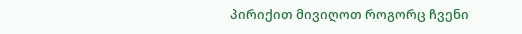პირიქით მივიღოთ როგორც ჩვენი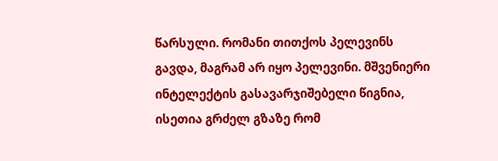წარსული. რომანი თითქოს პელევინს გავდა, მაგრამ არ იყო პელევინი. მშვენიერი ინტელექტის გასავარჯიშებელი წიგნია, ისეთია გრძელ გზაზე რომ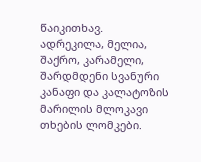წაიკითხავ.
ადრეკილა, მელია, შაქრო, კარამელი, შარდმდენი სვანური კანაფი და კალატოზის მარილის მლოკავი თხების ლომკები.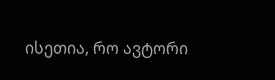ისეთია, რო ავტორი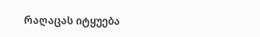რაღაცას იტყუება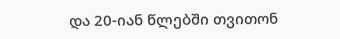და 20-იან წლებში თვითონ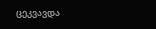ცეკვავდა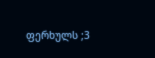ფერხულს ;3